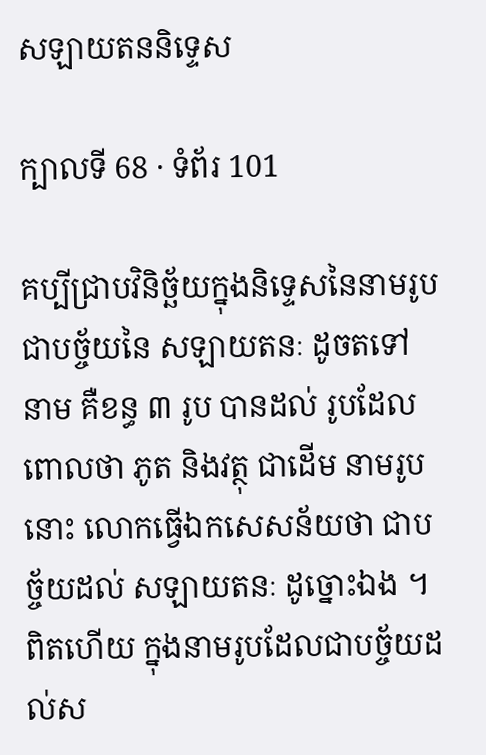សឡាយតននិទ្ទេស

ក្បាលទី 68 · ទំព័រ 101

គប្បីជ្រាបវិនិច្ឆ័យក្នុងនិទ្ទេសនៃនាមរូប ជាបច្ច័យនៃ សឡាយតនៈ ដូចតទៅ នាម គឺខន្ធ ៣ រូប បានដល់ រូបដែលពោលថា ភូត និងវត្ថុ ជាដើម នាមរូបនោះ លោកធ្វើឯកសេសន័យថា ជាបច្ច័យដល់ សឡាយតនៈ ដូច្នោះឯង ។ ពិតហើយ ក្នុងនាមរូបដែលជាបច្ច័យដល់ស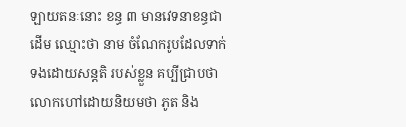ឡាយតនៈនោះ ខន្ធ ៣ មានវេទនាខន្ធជាដើម ឈ្មោះថា នាម ចំណែករូបដែលទាក់ទងដោយសន្តតិ របស់ខ្លួន គប្បីជ្រាបថា លោកហៅដោយនិយមថា ភូត និង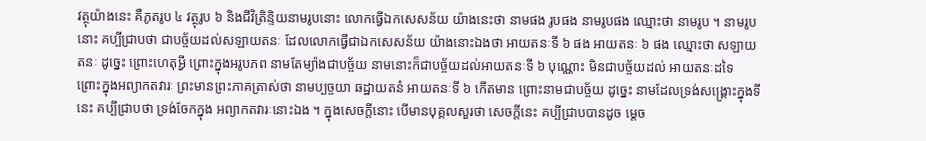វត្ថុយ៉ាងនេះ គឺភូតរូប ៤ វត្ថុរូប ៦ និងជីវិត្រិន្ទិយនាមរូបនោះ លោកធ្វើឯកសេសន័យ យ៉ាងនេះថា នាមផង រូបផង នាមរូបផង ឈ្មោះថា នាមរូប ។ នាមរូបនោះ គប្បីជ្រាបថា ជាបច្ច័យដល់សឡាយតនៈ ដែលលោកធ្វើជាឯកសេសន័យ យ៉ាងនោះឯងថា អាយតនៈទី ៦ ផង អាយតនៈ ៦ ផង ឈ្មោះថា សឡាយតនៈ ដូច្នេះ ព្រោះហេតុអ្វី ព្រោះក្នុងអរូបភព នាមតែម្យ៉ាងជាបច្ច័យ នាមនោះក៏ជាបច្ច័យដល់អាយតនៈទី ៦ បុណ្ណោះ មិនជាបច្ច័យដល់ អាយតនៈដទៃ ព្រោះក្នុងអព្យាកតវារៈ ព្រះមានព្រះភាគត្រាស់ថា នាមប្បច្ចយា ឆដ្ឋាយតនំ អាយតនៈទី ៦ កើតមាន ព្រោះនាមជាបច្ច័យ ដូច្នេះ នាមដែលទ្រង់សង្គ្រោះក្នុងទីនេះ គប្បីជ្រាបថា ទ្រង់ចែកក្នុង អព្យាកតវារៈនោះឯង ។ ក្នុងសេចក្តីនោះ បើមានបុគ្គលសួរថា សេចក្តីនេះ គប្បីជ្រាបបានដូច ម្តេច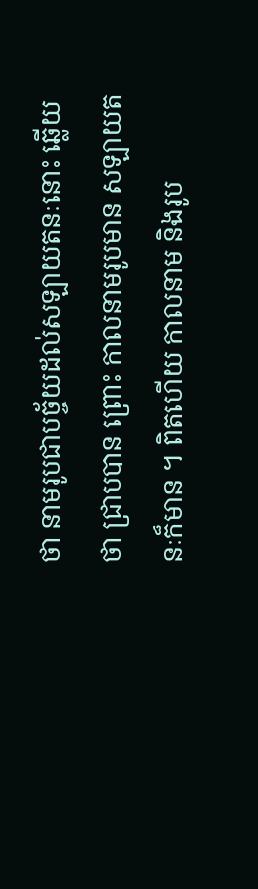ថា នាមរូបជាបច្ច័យដល់សឡាយតនៈនោះ ឆ្លើយថា ជ្រាបបាន ព្រោះ កាលនាមរូបមាន សឡាយតនៈក៏មាន ។ ពិតហើយ កាលនាម និងរូប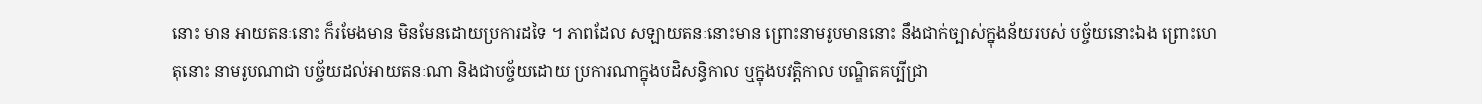នោះ មាន អាយតនៈនោះ ក៏រមែងមាន មិនមែនដោយប្រការដទៃ ។ ភាពដែល សឡាយតនៈនោះមាន ព្រោះនាមរូបមាននោះ នឹងជាក់ច្បាស់ក្នុងន័យរបស់ បច្ច័យនោះឯង ព្រោះហេតុនោះ នាមរូបណាជា បច្ច័យដល់អាយតនៈណា និងជាបច្ច័យដោយ ប្រការណាក្នុងបដិសន្ធិកាល ឬក្នុងបវត្តិកាល បណ្ឌិតគប្បីជ្រា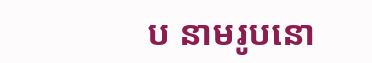ប នាមរូបនោ